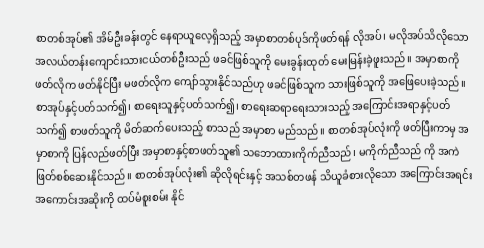စာတစ်အုပ်၏ အိမ်ဦးခန်းတွင် နေရာယူလေ့ရှိသည့် အမှာစာတစ်ပုဒ်ကိုဖတ်ရန် လိုအပ်၊ မလိုအပ်သိလိုသော အလယ်တန်းကျောင်းသားငယ်တစ်ဦးသည် ဖခင်ဖြစ်သူကို မေးခွန်းထုတ် မေးမြန်းခဲ့ဖူးသည်။ အမှာစာကို ဖတ်လိုက ဖတ်နိုင်ပြီး မဖတ်လိုက ကျော်သွားနိုင်သည်ဟု ဖခင်ဖြစ်သူက သားဖြစ်သူကို အဖြေပေးခဲ့သည်။ စာအုပ်နှင့်ပတ်သက်၍၊ စာရေးသူနှင့်ပတ်သက်၍၊ စာရေးဆရာရေးသားသည့် အကြောင်းအရာနှင့်ပတ်သက်၍ စာဖတ်သူကို မိတ်ဆက်ပေးသည့် စာသည် အမှာစာ မည်သည်။ စာတစ်အုပ်လုံးကို ဖတ်ပြီးကာမှ အမှာစာကို ပြန်လည်ဖတ်ပြီး အမှာစာနှင့်စာဖတ်သူ၏ သဘောထားကိုက်ညီသည်၊ မကိုက်ညီသည် ကို အကဲဖြတ်စစ်ဆေးနိုင်သည်။ စာတစ်အုပ်လုံး၏ ဆိုလိုရင်းနှင့် အသစ်တဖန် သိယူခံစားလိုသော အကြောင်းအရင်း အကောင်းအဆိုးကို ထပ်မံစူးစမ်း နိုင်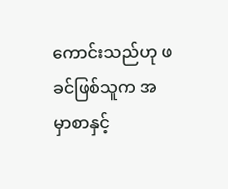ကောင်းသည်ဟု ဖခင်ဖြစ်သူက အမှာစာနှင့်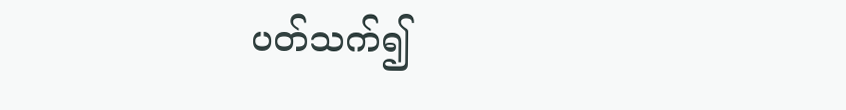ပတ်သက်၍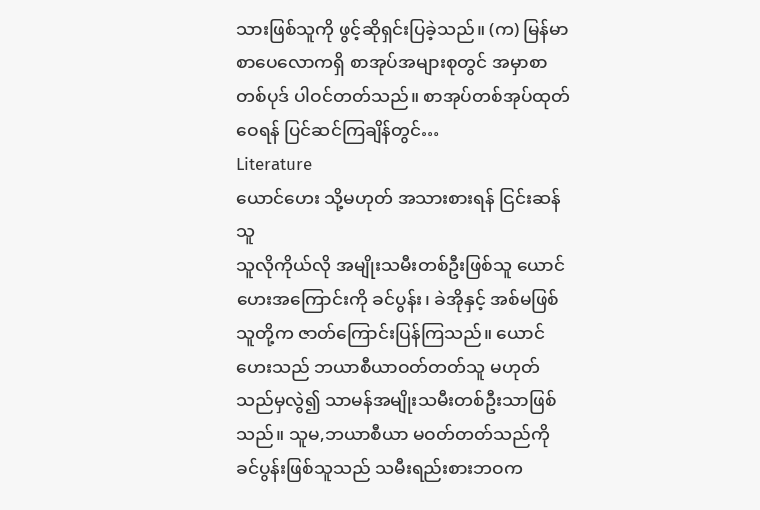သားဖြစ်သူကို ဖွင့်ဆိုရှင်းပြခဲ့သည်။ (က) မြန်မာစာပေလောကရှိ စာအုပ်အများစုတွင် အမှာစာတစ်ပုဒ် ပါဝင်တတ်သည်။ စာအုပ်တစ်အုပ်ထုတ်ဝေရန် ပြင်ဆင်ကြချိန်တွင်…
Literature
ယောင်ဟေး သို့မဟုတ် အသားစားရန် ငြင်းဆန်သူ
သူလိုကိုယ်လို အမျိုးသမီးတစ်ဦးဖြစ်သူ ယောင်ဟေးအကြောင်းကို ခင်ပွန်း၊ ခဲအိုနှင့် အစ်မဖြစ်သူတို့က ဇာတ်ကြောင်းပြန်ကြသည်။ ယောင်ဟေးသည် ဘယာစီယာဝတ်တတ်သူ မဟုတ်သည်မှလွဲ၍ သာမန်အမျိုးသမီးတစ်ဦးသာဖြစ်သည်။ သူမ,ဘယာစီယာ မဝတ်တတ်သည်ကို ခင်ပွန်းဖြစ်သူသည် သမီးရည်းစားဘဝက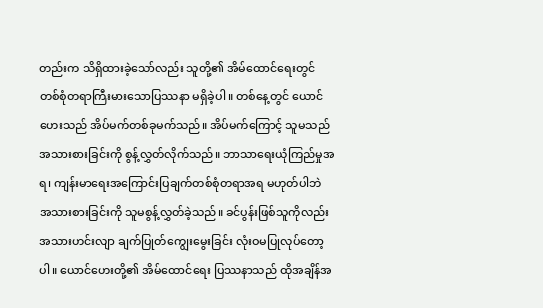တည်းက သိရှိထားခဲ့သော်လည်း သူတို့၏ အိမ်ထောင်ရေးတွင် တစ်စုံတရာကြီးမားသောပြဿနာ မရှိခဲ့ပါ။ တစ်နေ့တွင် ယောင်ဟေးသည် အိပ်မက်တစ်ခုမက်သည်။ အိပ်မက်ကြောင့် သူမသည် အသားစားခြင်းကို စွန့်လွှတ်လိုက်သည်။ ဘာသာရေးယုံကြည်မှုအရ၊ ကျန်းမာရေးအကြောင်းပြချက်တစ်စုံတရာအရ မဟုတ်ပါဘဲ အသားစားခြင်းကို သူမစွန့်လွှတ်ခဲ့သည်။ ခင်ပွန်းဖြစ်သူကိုလည်း အသားဟင်းလျာ ချက်ပြုတ်ကျွေးမွေးခြင်း လုံးဝမပြုလုပ်တော့ပါ။ ယောင်ဟေးတို့၏ အိမ်ထောင်ရေး ပြဿနာသည် ထိုအချိန်အ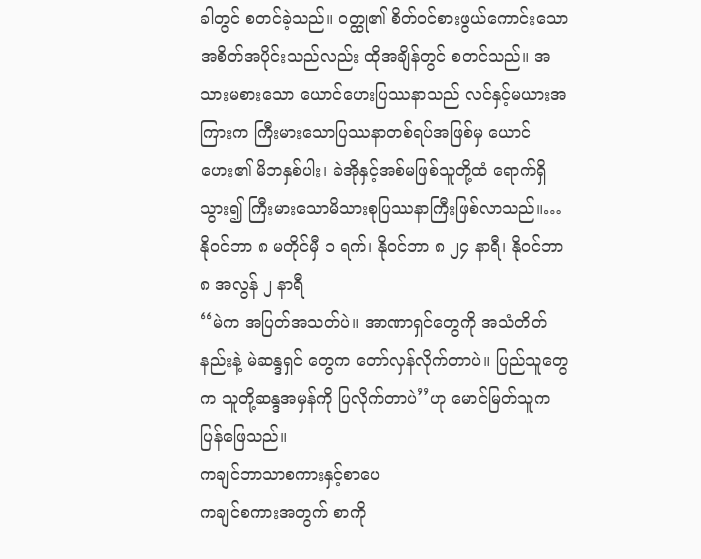ခါတွင် စတင်ခဲ့သည်။ ဝတ္ထု၏ စိတ်ဝင်စားဖွယ်ကောင်းသော အစိတ်အပိုင်းသည်လည်း ထိုအချိန်တွင် စတင်သည်။ အသားမစားသော ယောင်ဟေးပြဿနာသည် လင်နှင့်မယားအကြားက ကြီးမားသောပြဿနာတစ်ရပ်အဖြစ်မှ ယောင်ဟေး၏ မိဘနှစ်ပါး၊ ခဲအိုနှင့်အစ်မဖြစ်သူတို့ထံ ရောက်ရှိသွား၍ ကြီးမားသောမိသားစုပြဿနာကြီးဖြစ်လာသည်။…
နိုဝင်ဘာ ၈ မတိုင်မှီ ၁ ရက်၊ နိုဝင်ဘာ ၈ ၂၄ နာရီ၊ နိုဝင်ဘာ ၈ အလွန် ၂ နာရီ
‘‘မဲက အပြတ်အသတ်ပဲ။ အာဏာရှင်တွေကို အသံတိတ်နည်းနဲ့ မဲဆန္ဒရှင် တွေက တော်လှန်လိုက်တာပဲ။ ပြည်သူတွေက သူတို့ဆန္ဒအမှန်ကို ပြလိုက်တာပဲ’’ဟု မောင်မြတ်သူက ပြန်ဖြေသည်။
ကချင်ဘာသာစကားနှင့်စာပေ
ကချင်စကားအတွက် စာကို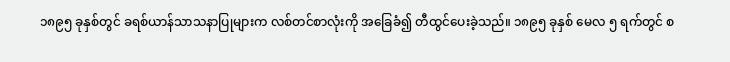၁၈၉၅ ခုနှစ်တွင် ခရစ်ယာန်သာသနာပြုများက လစ်တင်စာလုံးကို အခြေခံ၍ တီထွင်ပေးခဲ့သည်။ ၁၈၉၅ ခုနှစ် မေလ ၅ ရက်တွင် စ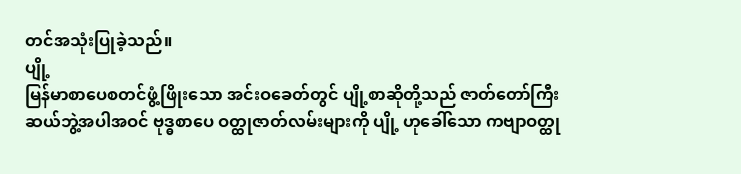တင်အသုံးပြုခဲ့သည်။
ပျို့
မြန်မာစာပေစတင်ဖွံ့ဖြိုးသော အင်းဝခေတ်တွင် ပျို့စာဆိုတို့သည် ဇာတ်တော်ကြီးဆယ်ဘွဲ့အပါအဝင် ဗုဒ္ဓစာပေ ဝတ္ထုဇာတ်လမ်းများကို ပျို့ ဟုခေါ်သော ကဗျာဝတ္ထု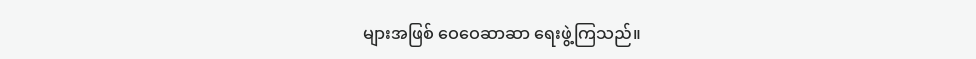များအဖြစ် ဝေဝေဆာဆာ ရေးဖွဲ့ကြသည်။